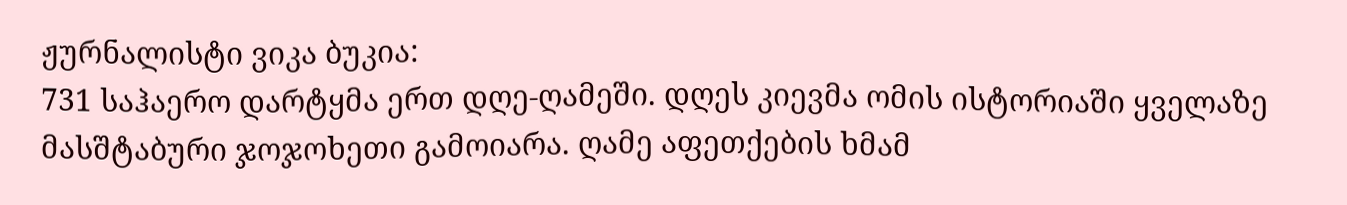ჟურნალისტი ვიკა ბუკია:
731 საჰაერო დარტყმა ერთ დღე-ღამეში. დღეს კიევმა ომის ისტორიაში ყველაზე მასშტაბური ჯოჯოხეთი გამოიარა. ღამე აფეთქების ხმამ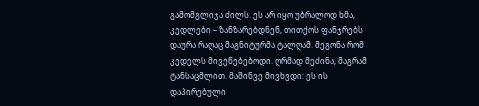გამომგლიჯა ძილს. ეს არ იყო უბრალოდ ხმა, კედლები – ზანზარებდნენ, თითქოს ფანჯრებს დაურა რაღაც მაგნიტურმა ტალღამ. მეგონა რომ კედელს მივეწებებოდი. ღრმად მეძინა, მაგრამ ტანსაცმლით. მაშინვე მივხვდი: ეს ის დაპირებული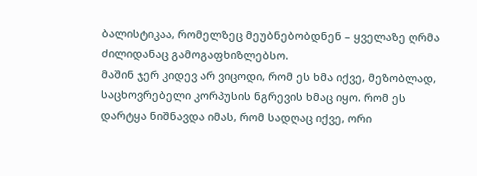ბალისტიკაა, რომელზეც მეუბნებობდნენ – ყველაზე ღრმა ძილიდანაც გამოგაფხიზლებსო.
მაშინ ჯერ კიდევ არ ვიცოდი, რომ ეს ხმა იქვე, მეზობლად, საცხოვრებელი კორპუსის ნგრევის ხმაც იყო. რომ ეს დარტყა ნიშნავდა იმას, რომ სადღაც იქვე, ორი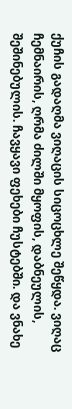ქუჩის გადაღმა ვიღაცის სიცოცხლე შეწყდა. ვიღაც ჩემნაირის, ღრმა ძილში მყოფის, დაბნეულის, შეშინებულის. ჩავყავი ფეხები ჩუსტებში. და ვნახე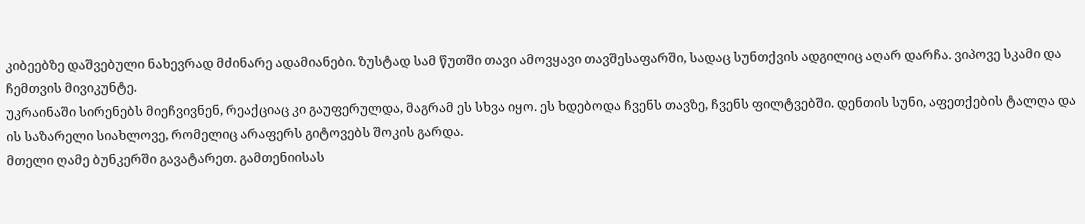კიბეებზე დაშვებული ნახევრად მძინარე ადამიანები. ზუსტად სამ წუთში თავი ამოვყავი თავშესაფარში, სადაც სუნთქვის ადგილიც აღარ დარჩა. ვიპოვე სკამი და ჩემთვის მივიკუნტე.
უკრაინაში სირენებს მიეჩვივნენ, რეაქციაც კი გაუფერულდა, მაგრამ ეს სხვა იყო. ეს ხდებოდა ჩვენს თავზე, ჩვენს ფილტვებში. დენთის სუნი, აფეთქების ტალღა და ის საზარელი სიახლოვე, რომელიც არაფერს გიტოვებს შოკის გარდა.
მთელი ღამე ბუნკერში გავატარეთ. გამთენიისას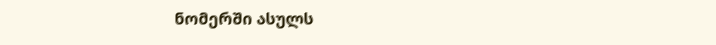ნომერში ასულს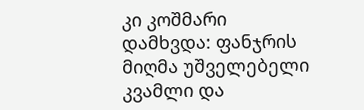კი კოშმარი დამხვდა: ფანჯრის მიღმა უშველებელი კვამლი და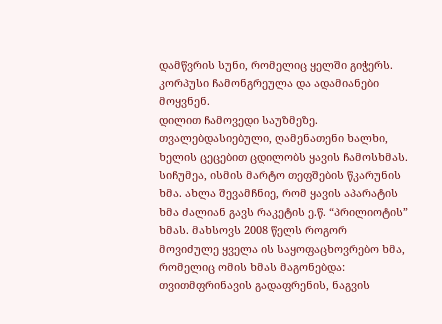დამწვრის სუნი, რომელიც ყელში გიჭერს. კორპუსი ჩამონგრეულა და ადამიანები მოყვნენ.
დილით ჩამოვედი საუზმეზე. თვალებდასიებული, ღამენათენი ხალხი, ხელის ცეცებით ცდილობს ყავის ჩამოსხმას. სიჩუმეა, ისმის მარტო თეფშების წკარუნის ხმა. ახლა შევამჩნიე, რომ ყავის აპარატის ხმა ძალიან გავს რაკეტის ე.წ. “პრილიოტის” ხმას. მახსოვს 2008 წელს როგორ მოვიძულე ყველა ის საყოფაცხოვრებო ხმა, რომელიც ომის ხმას მაგონებდა: თვითმფრინავის გადაფრენის, ნაგვის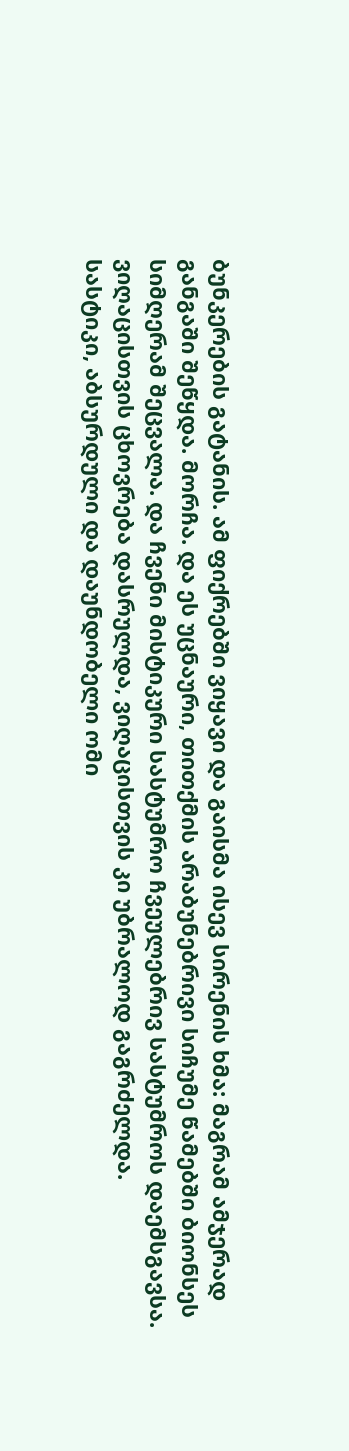ბუნკერების გატანის. ამ ფიქრებში ვიყავი და გაისმა ისევ სირენის ხმა: მაგრამ ამჯერად განგაში შეწყდა. მორჩა. და ეს უცნაური, თითქმის არაბუნებრივი სიჩუმე წამებში ბიონსეს სიმღერამ შეცვალა. და ჩვენი მისტიკური სასტუმრო ჩვეულებრივ სასტუმროს დაემსგავსა.
ვიღაცისთვის ცხოვრება დასრულდა, ვიღაცისთვის კი უბრალოდ გაგრძელდა.
სასტიკი, აბსურდული და დაუნდობელი ომი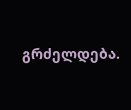გრძელდება.